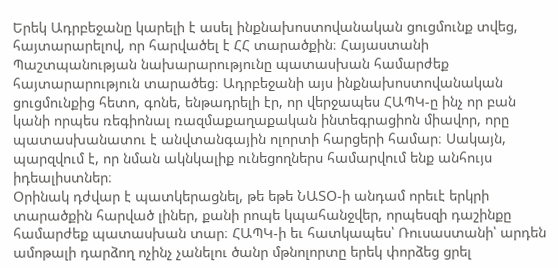Երեկ Ադրբեջանը կարելի է ասել ինքնախոստովանական ցուցմունք տվեց, հայտարարելով, որ հարվածել է ՀՀ տարածքին։ Հայաստանի Պաշտպանության նախարարությունը պատասխան համարժեք հայտարարություն տարածեց։ Ադրբեջանի այս ինքնախոստովանական ցուցմունքից հետո, գոնե, ենթադրելի էր, որ վերջապես ՀԱՊԿ-ը ինչ որ բան կանի որպես ռեգիոնալ ռազմաքաղաքական ինտեգրացիոն միավոր, որը պատասխանատու է անվտանգային ոլորտի հարցերի համար։ Սակայն, պարզվում է, որ նման ակնկալիք ունեցողներս համարվում ենք անհույս իդեալիստներ։
Օրինակ դժվար է պատկերացնել, թե եթե ՆԱՏՕ-ի անդամ որեւէ երկրի տարածքին հարված լիներ, քանի րոպե կպահանջվեր, որպեսզի դաշինքը համարժեք պատասխան տար։ ՀԱՊԿ-ի եւ հատկապես՝ Ռուսաստանի՝ արդեն ամոթալի դարձող ոչինչ չանելու ծանր մթնոլորտը երեկ փորձեց ցրել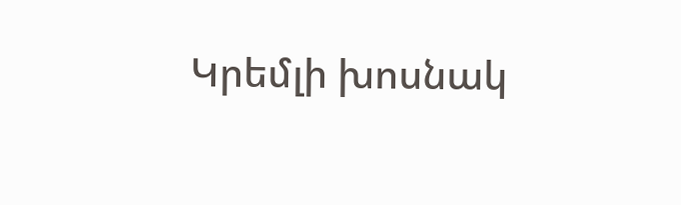Կրեմլի խոսնակ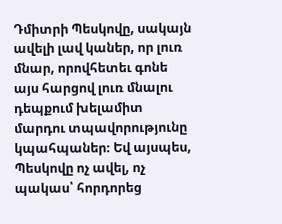Դմիտրի Պեսկովը, սակայն ավելի լավ կաներ, որ լուռ մնար, որովհետեւ գոնե այս հարցով լուռ մնալու դեպքում խելամիտ մարդու տպավորությունը կպահպաներ։ Եվ այսպես, Պեսկովը ոչ ավել, ոչ պակաս՝ հորդորեց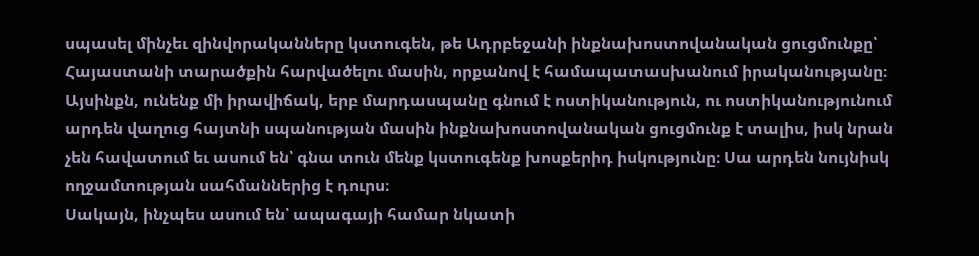սպասել մինչեւ զինվորականները կստուգեն, թե Ադրբեջանի ինքնախոստովանական ցուցմունքը՝ Հայաստանի տարածքին հարվածելու մասին, որքանով է համապատասխանում իրականությանը։
Այսինքն, ունենք մի իրավիճակ, երբ մարդասպանը գնում է ոստիկանություն, ու ոստիկանությունում արդեն վաղուց հայտնի սպանության մասին ինքնախոստովանական ցուցմունք է տալիս, իսկ նրան չեն հավատում եւ ասում են՝ գնա տուն մենք կստուգենք խոսքերիդ իսկությունը։ Սա արդեն նույնիսկ ողջամտության սահմաններից է դուրս։
Սակայն, ինչպես ասում են՝ ապագայի համար նկատի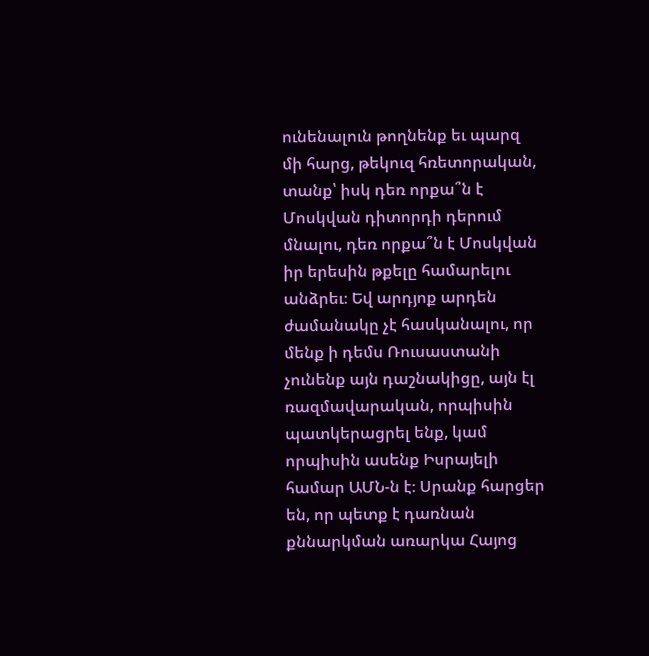ունենալուն թողնենք եւ պարզ մի հարց, թեկուզ հռետորական, տանք՝ իսկ դեռ որքա՞ն է Մոսկվան դիտորդի դերում մնալու, դեռ որքա՞ն է Մոսկվան իր երեսին թքելը համարելու անձրեւ։ Եվ արդյոք արդեն ժամանակը չէ հասկանալու, որ մենք ի դեմս Ռուսաստանի չունենք այն դաշնակիցը, այն էլ ռազմավարական, որպիսին պատկերացրել ենք, կամ որպիսին ասենք Իսրայելի համար ԱՄՆ-ն է։ Սրանք հարցեր են, որ պետք է դառնան քննարկման առարկա Հայոց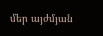մեր այժմյան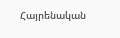Հայրենական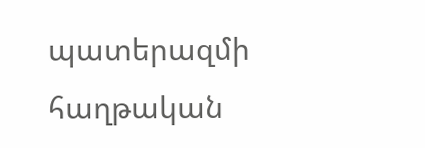պատերազմի հաղթական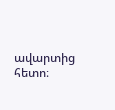ավարտից հետո։